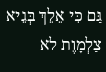גַּם כִּי אֵלֵךְ בְּגֵיא צַלְמָוֶת לא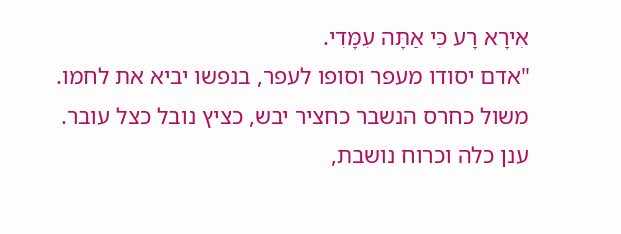אִירָא רָע כִּי אַתָּה עִמָּדִי.
"אדם יסודו מעפר וסופו לעפר, בנפשו יביא את לחמו.
משול כחרס הנשבר כחציר יבש, כציץ נובל כצל עובר.
ענן כלה וכרוח נושבת,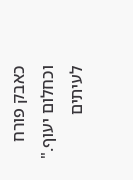כאבק פורח וכחלום יעוף."
לעיתים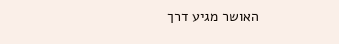האושר מגיע דרך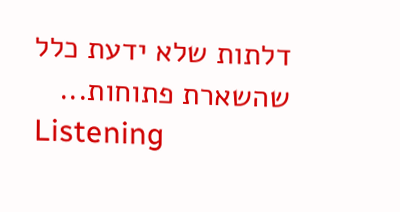דלתות שלא ידעת כלל שהשארת פתוחות...
Listening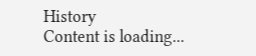History
Content is loading...